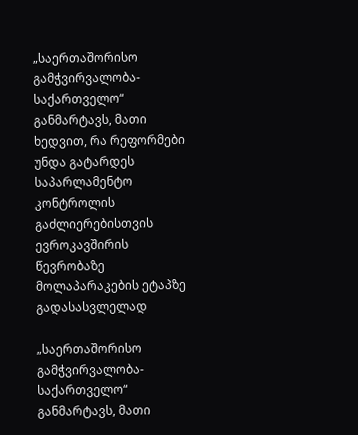„საერთაშორისო გამჭვირვალობა-საქართველო“ განმარტავს, მათი ხედვით, რა რეფორმები უნდა გატარდეს საპარლამენტო კონტროლის გაძლიერებისთვის ევროკავშირის წევრობაზე მოლაპარაკების ეტაპზე გადასასვლელად

„საერთაშორისო გამჭვირვალობა-საქართველო“ განმარტავს, მათი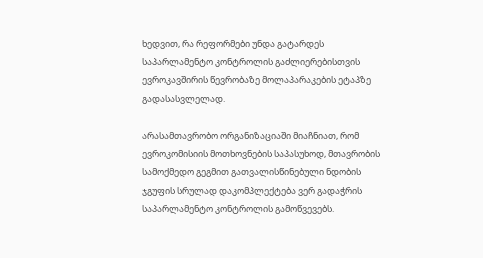ხედვით, რა რეფორმები უნდა გატარდეს საპარლამენტო კონტროლის გაძლიერებისთვის ევროკავშირის წევრობაზე მოლაპარაკების ეტაპზე გადასასვლელად.

არასამთავრობო ორგანიზაციაში მიაჩნიათ, რომ ევროკომისიის მოთხოვნების საპასუხოდ, მთავრობის სამოქმედო გეგმით გათვალისწინებული ნდობის ჯგუფის სრულად დაკომპლექტება ვერ გადაჭრის საპარლამენტო კონტროლის გამოწვევებს.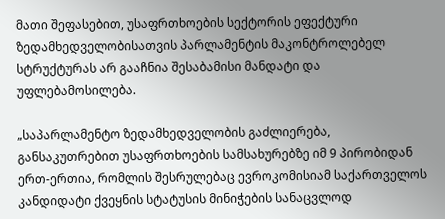მათი შეფასებით, უსაფრთხოების სექტორის ეფექტური ზედამხედველობისათვის პარლამენტის მაკონტროლებელ სტრუქტურას არ გააჩნია შესაბამისი მანდატი და უფლებამოსილება.

„საპარლამენტო ზედამხედველობის გაძლიერება, განსაკუთრებით უსაფრთხოების სამსახურებზე იმ 9 პირობიდან ერთ-ერთია, რომლის შესრულებაც ევროკომისიამ საქართველოს კანდიდატი ქვეყნის სტატუსის მინიჭების სანაცვლოდ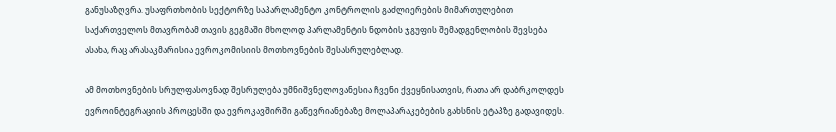განუსაზღვრა. უსაფრთხობის სექტორზე საპარლამენტო კონტროლის გაძლიერების მიმართულებით საქართველოს მთავრობამ თავის გეგმაში მხოლოდ პარლამენტის ნდობის ჯგუფის შემადგენლობის შევსება ასახა, რაც არასაკმარისია ევროკომისიის მოთხოვნების შესასრულებლად.

ამ მოთხოვნების სრულფასოვნად შესრულება უმნიშვნელოვანესია ჩვენი ქვეყნისათვის, რათა არ დაბრკოლდეს ევროინტეგრაციის პროცესში და ევროკავშირში გაწევრიანებაზე მოლაპარაკებების გახსნის ეტაპზე გადავიდეს.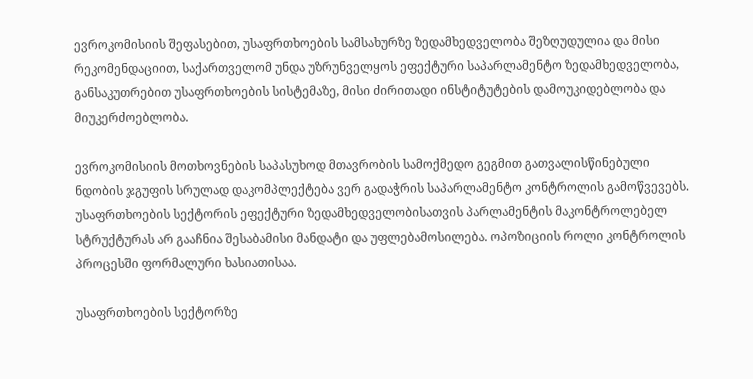ევროკომისიის შეფასებით, უსაფრთხოების სამსახურზე ზედამხედველობა შეზღუდულია და მისი რეკომენდაციით, საქართველომ უნდა უზრუნველყოს ეფექტური საპარლამენტო ზედამხედველობა, განსაკუთრებით უსაფრთხოების სისტემაზე, მისი ძირითადი ინსტიტუტების დამოუკიდებლობა და მიუკერძოებლობა.

ევროკომისიის მოთხოვნების საპასუხოდ მთავრობის სამოქმედო გეგმით გათვალისწინებული ნდობის ჯგუფის სრულად დაკომპლექტება ვერ გადაჭრის საპარლამენტო კონტროლის გამოწვევებს. უსაფრთხოების სექტორის ეფექტური ზედამხედველობისათვის პარლამენტის მაკონტროლებელ სტრუქტურას არ გააჩნია შესაბამისი მანდატი და უფლებამოსილება. ოპოზიციის როლი კონტროლის პროცესში ფორმალური ხასიათისაა.

უსაფრთხოების სექტორზე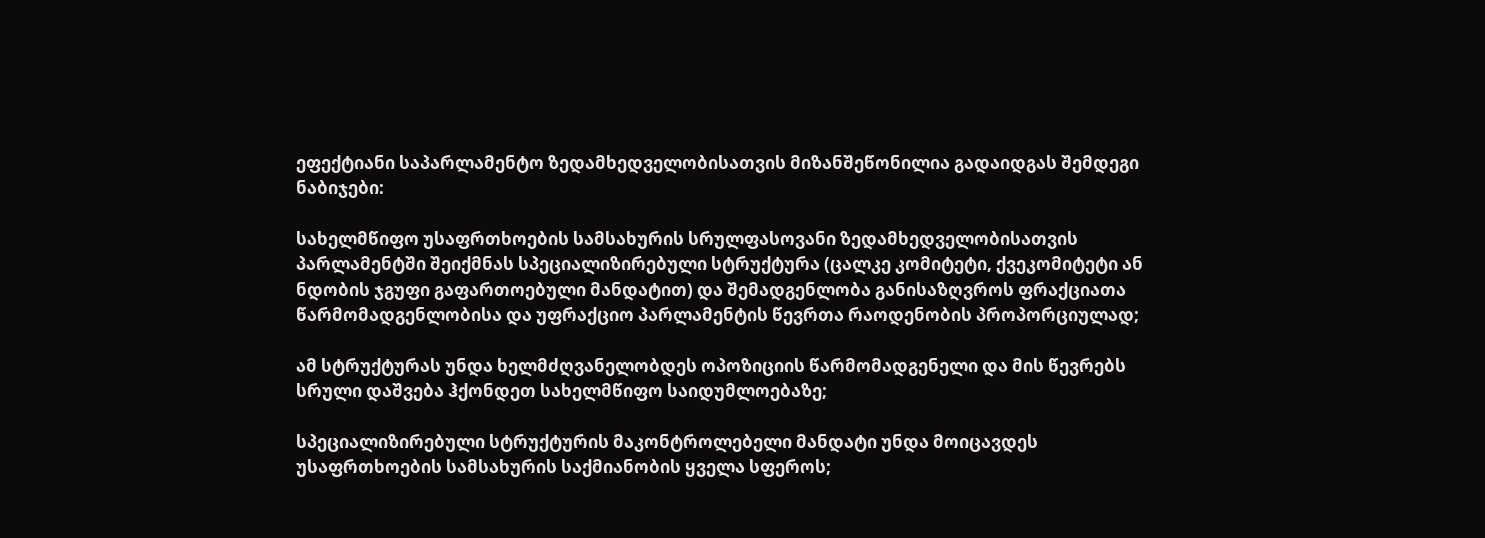ეფექტიანი საპარლამენტო ზედამხედველობისათვის მიზანშეწონილია გადაიდგას შემდეგი ნაბიჯები:

სახელმწიფო უსაფრთხოების სამსახურის სრულფასოვანი ზედამხედველობისათვის პარლამენტში შეიქმნას სპეციალიზირებული სტრუქტურა (ცალკე კომიტეტი, ქვეკომიტეტი ან ნდობის ჯგუფი გაფართოებული მანდატით) და შემადგენლობა განისაზღვროს ფრაქციათა წარმომადგენლობისა და უფრაქციო პარლამენტის წევრთა რაოდენობის პროპორციულად;

ამ სტრუქტურას უნდა ხელმძღვანელობდეს ოპოზიციის წარმომადგენელი და მის წევრებს სრული დაშვება ჰქონდეთ სახელმწიფო საიდუმლოებაზე;

სპეციალიზირებული სტრუქტურის მაკონტროლებელი მანდატი უნდა მოიცავდეს უსაფრთხოების სამსახურის საქმიანობის ყველა სფეროს;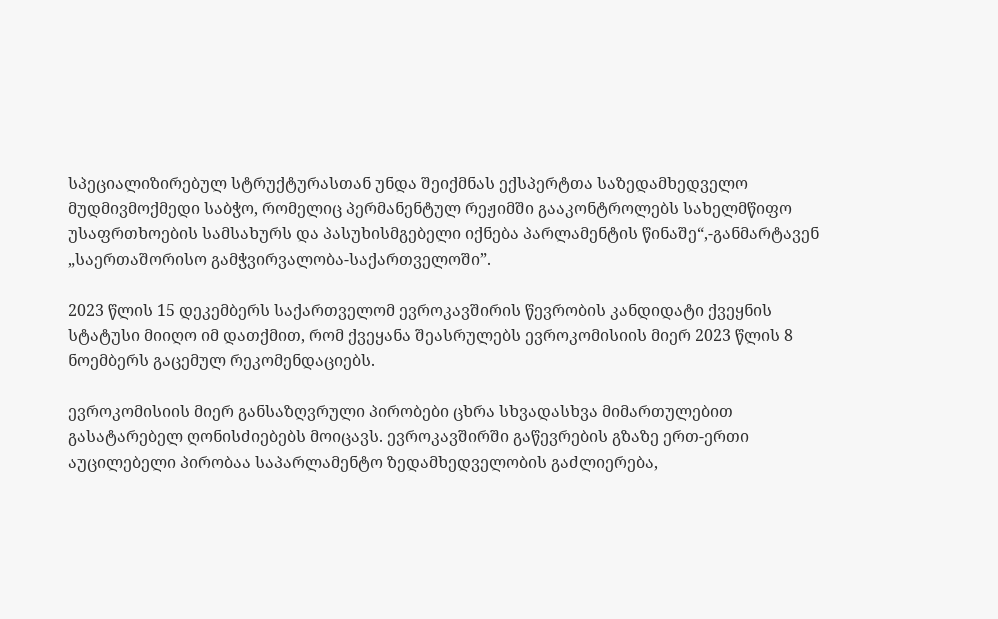სპეციალიზირებულ სტრუქტურასთან უნდა შეიქმნას ექსპერტთა საზედამხედველო მუდმივმოქმედი საბჭო, რომელიც პერმანენტულ რეჟიმში გააკონტროლებს სახელმწიფო უსაფრთხოების სამსახურს და პასუხისმგებელი იქნება პარლამენტის წინაშე“,-განმარტავენ „საერთაშორისო გამჭვირვალობა-საქართველოში”.

2023 წლის 15 დეკემბერს საქართველომ ევროკავშირის წევრობის კანდიდატი ქვეყნის სტატუსი მიიღო იმ დათქმით, რომ ქვეყანა შეასრულებს ევროკომისიის მიერ 2023 წლის 8 ნოემბერს გაცემულ რეკომენდაციებს.

ევროკომისიის მიერ განსაზღვრული პირობები ცხრა სხვადასხვა მიმართულებით გასატარებელ ღონისძიებებს მოიცავს. ევროკავშირში გაწევრების გზაზე ერთ-ერთი აუცილებელი პირობაა საპარლამენტო ზედამხედველობის გაძლიერება,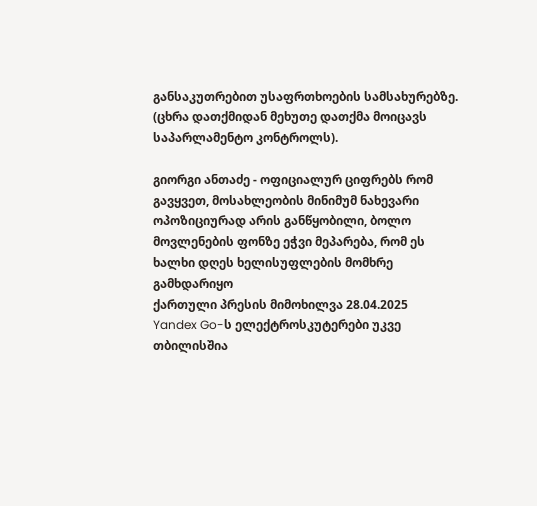განსაკუთრებით უსაფრთხოების სამსახურებზე. (ცხრა დათქმიდან მეხუთე დათქმა მოიცავს საპარლამენტო კონტროლს).

გიორგი ანთაძე - ოფიციალურ ციფრებს რომ გავყვეთ, მოსახლეობის მინიმუმ ნახევარი ოპოზიციურად არის განწყობილი, ბოლო მოვლენების ფონზე ეჭვი მეპარება, რომ ეს ხალხი დღეს ხელისუფლების მომხრე გამხდარიყო
ქართული პრესის მიმოხილვა 28.04.2025
Yandex Go-ს ელექტროსკუტერები უკვე თბილისშია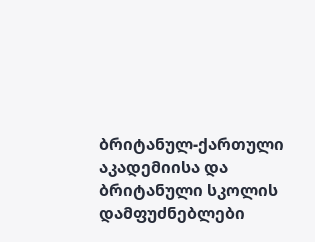ბრიტანულ-ქართული აკადემიისა და ბრიტანული სკოლის დამფუძნებლები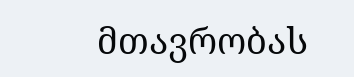მთავრობას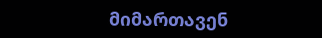მიმართავენ